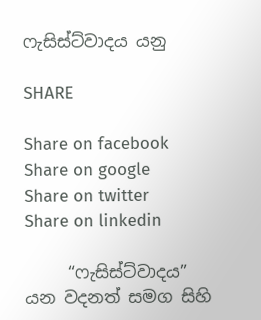ෆැසිස්ට්වාදය යනු

SHARE

Share on facebook
Share on google
Share on twitter
Share on linkedin

     “ෆැසිස්ට්වාදය” යන වදනත් සමග සිහි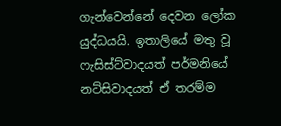ගැන්වෙන්නේ දෙවන ලෝක යුද්ධයයි. ඉතාලියේ මතු වූ ෆැසිස්ට්වාදයත් පර්මනියේ නට්සිවාදයත් ඒ තරම්ම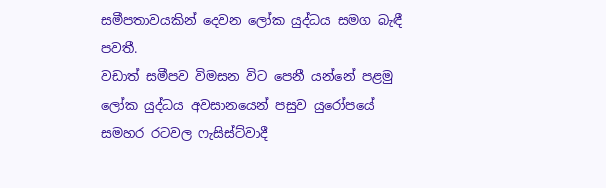සමීපතාවයකින් දෙවන ලෝක යුද්ධය සමග බැඳී පවතී.
වඩාත් සමීපව විමසන විට පෙනී යන්නේ පළමු ලෝක යුද්ධය අවසානයෙන් පසුව යුරෝපයේ සමහර රටවල ෆැසිස්ට්වාදී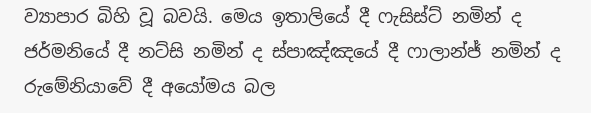ව්‍යාපාර බිහි වූ බවයි. මෙය ඉතාලියේ දී ෆැසිස්ට් නමින් ද ජර්මනියේ දී නට්සි නමින් ද ස්පාඤ්ඤයේ දී ෆාලාන්ජ් නමින් ද රුමේනියාවේ දී අයෝමය බල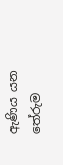ඇණිය යන තේරුම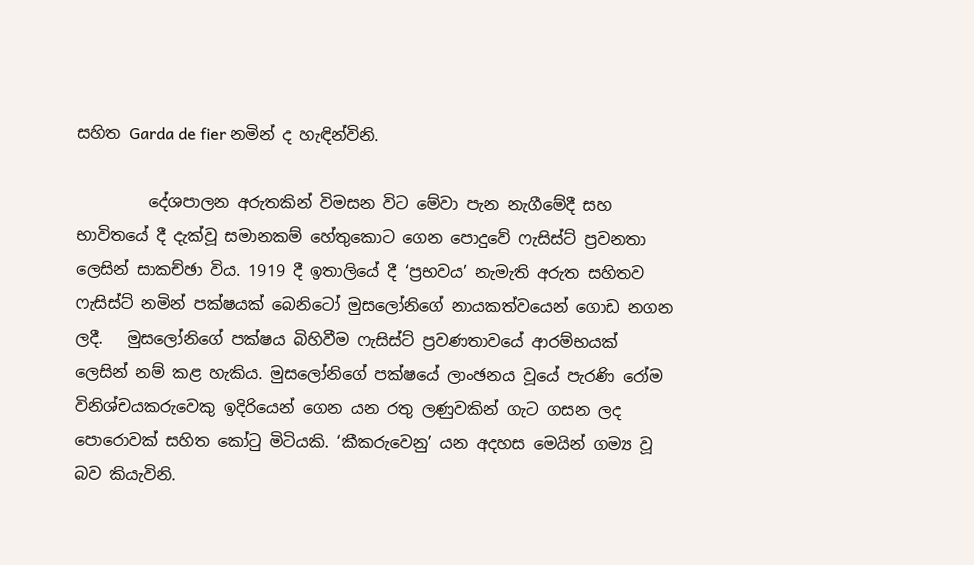සහිත Garda de fier නමින් ද හැඳින්විනි.

         දේශපාලන අරුතකින් විමසන විට මේවා පැන නැගීමේදී සහ භාවිතයේ දී දැක්වූ සමානකම් හේතුකොට ගෙන පොදුවේ ෆැසිස්ට් ප්‍රවනතා ලෙසින් සාකච්ඡා විය. 1919 දී ඉතාලියේ දී ‘ප්‍රභවය’ නැමැති අරුත සහිතව ෆැසිස්ට් නමින් පක්ෂයක් බෙනිටෝ මුසලෝනිගේ නායකත්වයෙන් ගොඩ නගන ලදී.   මුසලෝනිගේ පක්ෂය බිහිවීම ෆැසිස්ට් ප්‍රවණතාවයේ ආරම්භයක් ලෙසින් නම් කළ හැකිය. මුසලෝනිගේ පක්ෂයේ ලාංඡනය වූයේ පැරණි රෝම විනිශ්චයකරුවෙකු ඉදිරියෙන් ගෙන යන රතු ලණුවකින් ගැට ගසන ලද පොරොවක් සහිත කෝටු මිටියකි. ‘කීකරුවෙනු’ යන අදහස මෙයින් ගම්‍ය වූ බව කියැවිනි.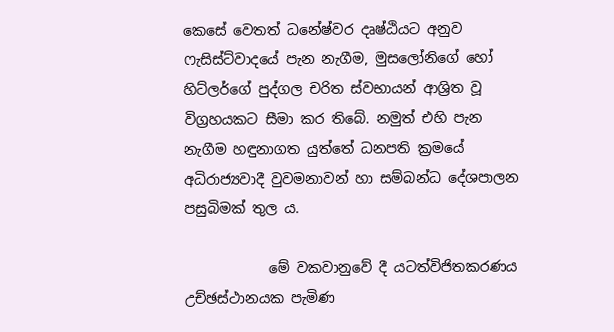කෙසේ වෙතත් ධනේෂ්වර දෘෂ්ඨියට අනුව ෆැසිස්ට්වාදයේ පැන නැගීම, මුසලෝනිගේ හෝ හිට්ලර්ගේ පුද්ගල චරිත ස්වභායන් ආශ්‍රිත වූ විග්‍රහයකට සීමා කර තිබේ. නමුත් එහි පැන නැගීම හඳුනාගත යුත්තේ ධනපති ක්‍රමයේ අධිරාජ්‍යවාදී වුවමනාවන් හා සම්බන්ධ දේශපාලන පසුබිමක් තුල ය.

            මේ වකවානුවේ දී යටත්විජිතකරණය උච්ඡස්ථානයක පැමිණ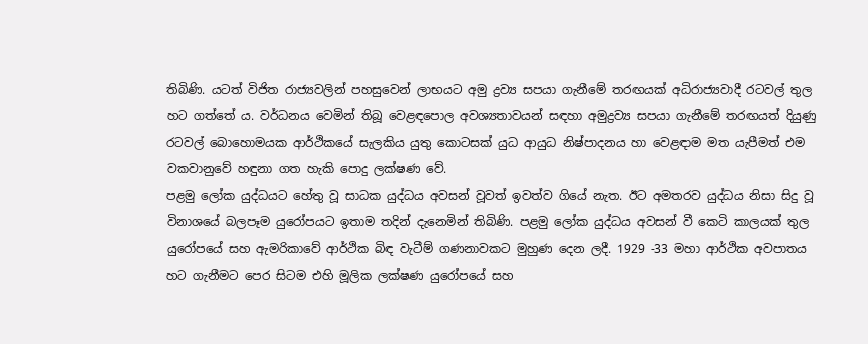තිබිණි. යටත් විජිත රාජ්‍යවලින් පහසුවෙන් ලාභයට අමු ද්‍රව්‍ය සපයා ගැනීමේ තරඟයක් අධිරාජ්‍යවාදී රටවල් තුල හට ගත්තේ ය. වර්ධනය වෙමින් තිබූ වෙළඳපොල අවශ්‍යතාවයන් සඳහා අමුද්‍රව්‍ය සපයා ගැනීමේ තරඟයත් දියුණු රටවල් බොහොමයක ආර්ථිකයේ සැලකිය යුතු කොටසක් යුධ ආයුධ නිෂ්පාදනය හා වෙළඳාම මත යැපීමත් එම වකවානුවේ හඳුනා ගත හැකි පොදු ලක්ෂණ වේ.
පළමු ලෝක යුද්ධයට හේතු වූ සාධක යුද්ධය අවසන් වූවත් ඉවත්ව ගියේ නැත. ඊට අමතරව යුද්ධය නිසා සිදු වූ විනාශයේ බලපෑම යුරෝපයට ඉතාම තදින් දැනෙමින් තිබිණි. පළමු ලෝක යුද්ධය අවසන් වී කෙටි කාලයක් තුල යුරෝපයේ සහ ඇමරිකාවේ ආර්ථික බිඳ වැටීම් ගණනාවකට මුහුණ දෙන ලදී. 1929 -33 මහා ආර්ථික අවපාතය හට ගැනීමට පෙර සිටම එහි මූලික ලක්ෂණ යුරෝපයේ සහ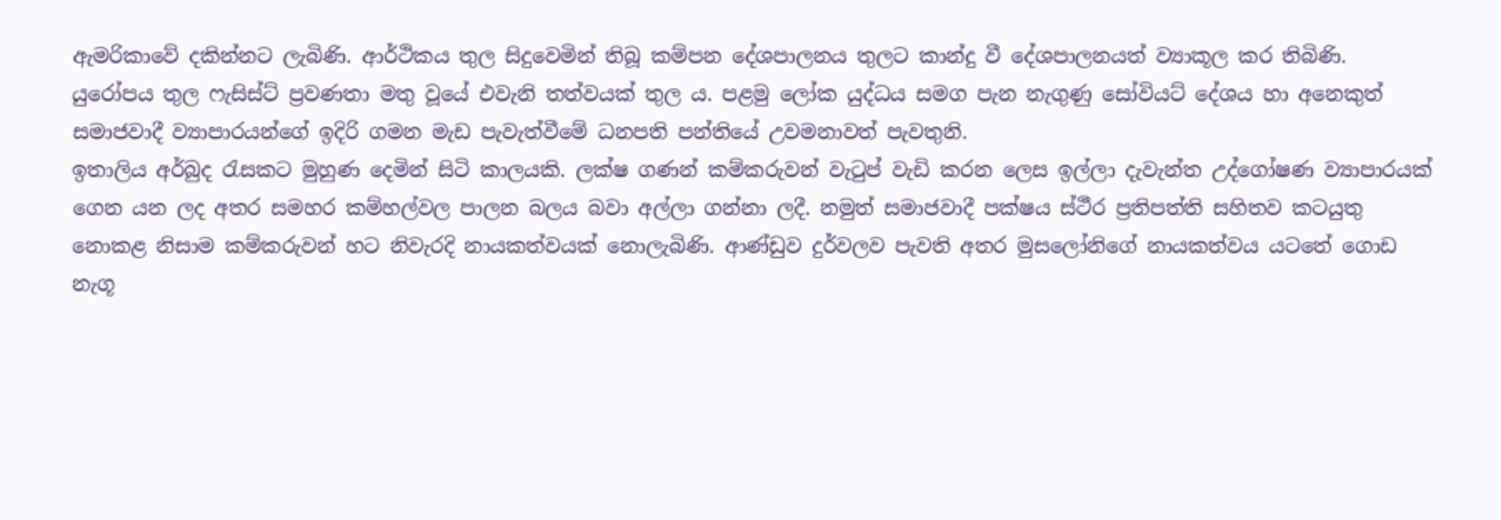ඇමරිකාවේ දකින්නට ලැබිණි. ආර්ථිකය තුල සිදුවෙමින් තිබූ කම්පන දේශපාලනය තුලට කාන්දු වී දේශපාලනයත් ව්‍යාකූල කර තිබිණි. යුරෝපය තුල ෆැසිස්ට් ප්‍රවණතා මතු වූයේ එවැනි තත්වයක් තුල ය. පළමු ලෝක යුද්ධය සමග පැන නැගුණු සෝවියට් දේශය හා අනෙකුත් සමාජවාදී ව්‍යාපාරයන්ගේ ඉදිරි ගමන මැඩ පැවැත්වීමේ ධනපති පන්තියේ උවමනාවත් පැවතුනි.
ඉතාලිය අර්බුද රැසකට මුහුණ දෙමින් සිටි කාලයකි. ලක්ෂ ගණන් කම්කරුවන් වැටුප් වැඩි කරන ලෙස ඉල්ලා දැවැන්ත උද්ගෝෂණ ව්‍යාපාරයක් ගෙන යන ලද අතර සමහර කම්හල්වල පාලන බලය බවා අල්ලා ගන්නා ලදී. නමුත් සමාජවාදී පක්ෂය ස්ථීර ප්‍රතිපත්ති සහිතව කටයුතු නොකළ නිසාම කම්කරුවන් හට නිවැරදි නායකත්වයක් නොලැබිණි. ආණ්ඩුව දුර්වලව පැවති අතර මුසලෝනිගේ නායකත්වය යටතේ ගොඩ නැගූ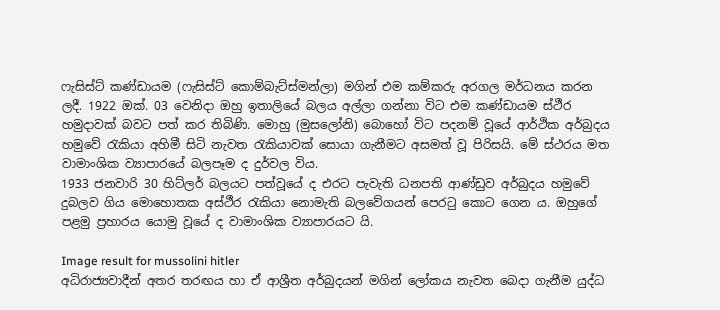ෆැසිස්ට් කණ්ඩායම (ෆැසිස්ට් කොම්බැට්ස්මන්ලා) මගින් එම කම්කරු අරගල මර්ධනය කරන ලදී. 1922 ඔක්. 03 වෙනිදා ඔහු ඉතාලියේ බලය අල්ලා ගන්නා විට එම කණ්ඩායම ස්ථීර හමුදාවක් බවට පත් කර තිබිණි. මොහු (මුසලෝනි) බොහෝ විට පදනම් වූයේ ආර්ථික අර්බුදය හමුවේ රැකියා අහිමී සිටි නැවත රැකියාවක් සොයා ගැනීමට අසමත් වූ පිරිසයි. මේ ස්ථරය මත වාමාංශික ව්‍යාපාරයේ බලපෑම ද දුර්වල විය.
1933 ජනවාරි 30 හිට්ලර් බලයට පත්වූයේ ද එරට පැවැති ධනපති ආණ්ඩුව අර්බුදය හමුවේ දුබලව ගිය මොහොතක අස්ථීර රැකියා නොමැති බලවේගයන් පෙරටු කොට ගෙන ය. ඔහුගේ පළමු ප්‍රහාරය යොමු වූයේ ද වාමාංශික ව්‍යාපාරයට යි.

Image result for mussolini hitler
අධිරාජ්‍යවාදීන් අතර තරඟය හා ඒ ආශ්‍රීත අර්බුදයන් මගින් ලෝකය නැවත බෙදා ගැනීම යුද්ධ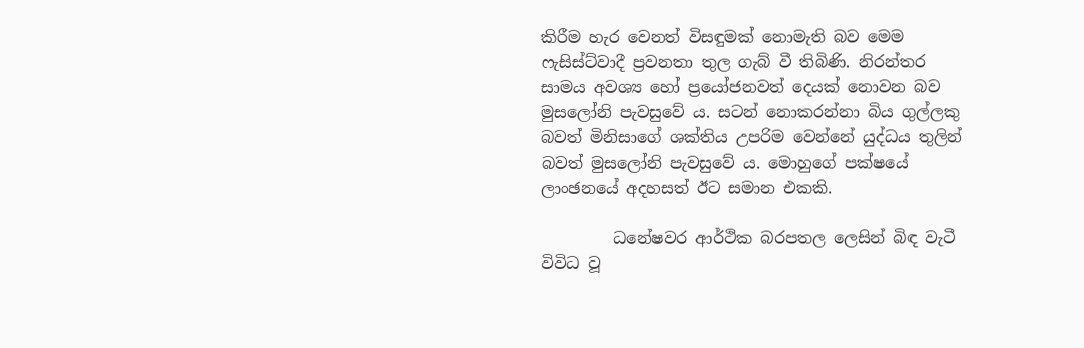කිරීම හැර වෙනත් විසඳුමක් නොමැති බව මෙම ෆැසිස්ට්වාදී ප්‍රවනතා තුල ගැබ් වී තිබිණි. නිරන්තර සාමය අවශ්‍ය හෝ ප්‍රයෝජනවත් දෙයක් නොවන බව මුසලෝනි පැවසුවේ ය. සටන් නොකරන්නා බිය ගුල්ලකු බවත් මිනිසාගේ ශක්තිය උපරිම වෙන්නේ යුද්ධය තුලින් බවත් මුසලෝනි පැවසුවේ ය. මොහුගේ පක්ෂයේ ලාංඡනයේ අදහසත් ඊට සමාන එකකි.

         ධනේෂවර ආර්ථික බරපතල ලෙසින් බිඳ වැටී  විවිධ වූ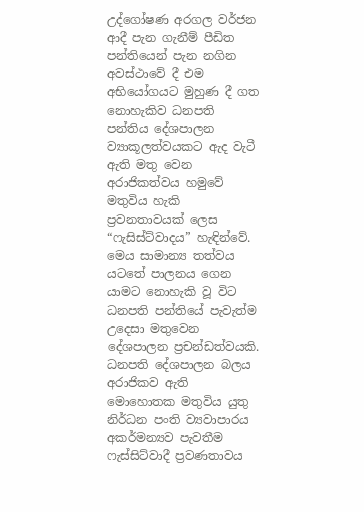උද්ගෝෂණ අරගල වර්ජන ආදී පැන ගැනීම් පීඩිත පන්තියෙන් පැන නගින අවස්ථාවේ දී එම අභියෝගයට මුහුණ දී ගත නොහැකිව ධනපති පන්තිය දේශපාලන ව්‍යාකූලත්වයකට ඇද වැටී ඇති මතු වෙන අරාජිකත්වය හමුවේ මතුවිය හැකි ප්‍රවනතාවයක් ලෙස “ෆැසිස්ට්වාදය” හැඳින්වේ. මෙය සාමාන්‍ය තත්වය යටතේ පාලනය ගෙන යාමට නොහැකි වූ විට ධනපති පන්තියේ පැවැත්ම උදෙසා මතුවෙන දේශපාලන ප්‍රචන්ඩත්වයකි. ධනපති දේශපාලන බලය අරාජිකව ඇති මොහොතක මතුවිය යුතු නිර්ධන පංති ව්‍යවාපාරය අකර්මන්‍යව පැවතීම ෆැස්සිට්වාදී ප්‍රවණතාවය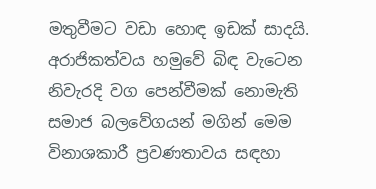මතුවීමට වඩා හොඳ ඉඩක් සාදයි. අරාජිකත්වය හමුවේ බිඳ වැටෙන නිවැරදි වග පෙන්වීමක් නොමැති සමාජ බලවේගයන් මගින් මෙම විනාශකාරී ප්‍රවණතාවය සඳහා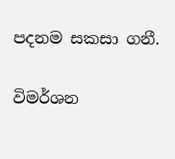පදනම සකසා ගනී.

විමර්ශන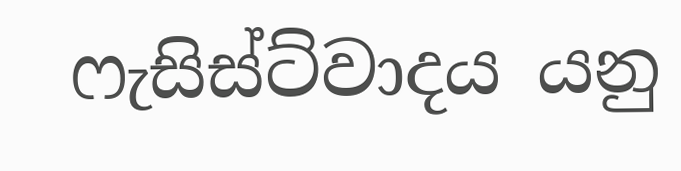ෆැසිස්ට්වාදය යනු